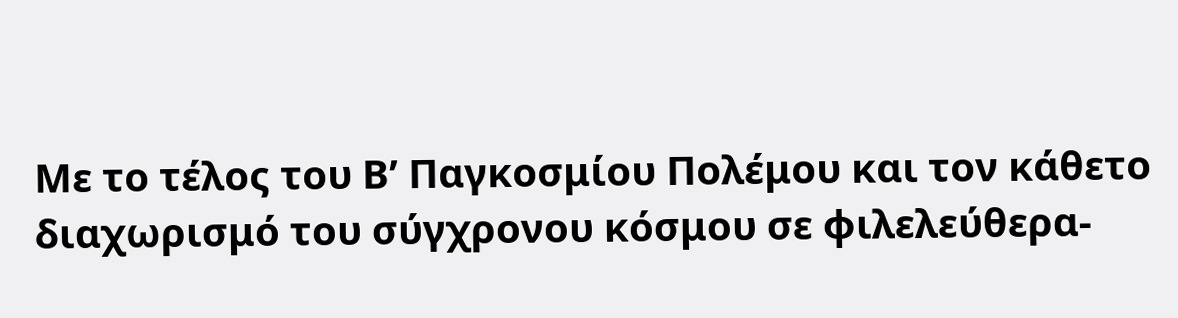Με το τέλος του Β’ Παγκοσμίου Πολέμου και τον κάθετο διαχωρισμό του σύγχρονου κόσμου σε φιλελεύθερα-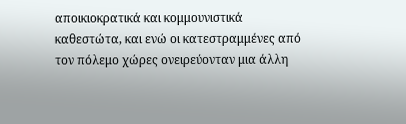αποικιοκρατικά και κομμουνιστικά καθεστώτα, και ενώ οι κατεστραμμένες από τον πόλεμο χώρες ονειρεύονταν μια άλλη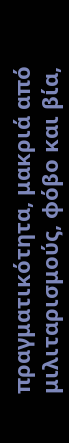πραγματικότητα, μακριά από μιλιταρισμούς, φόβο και βία,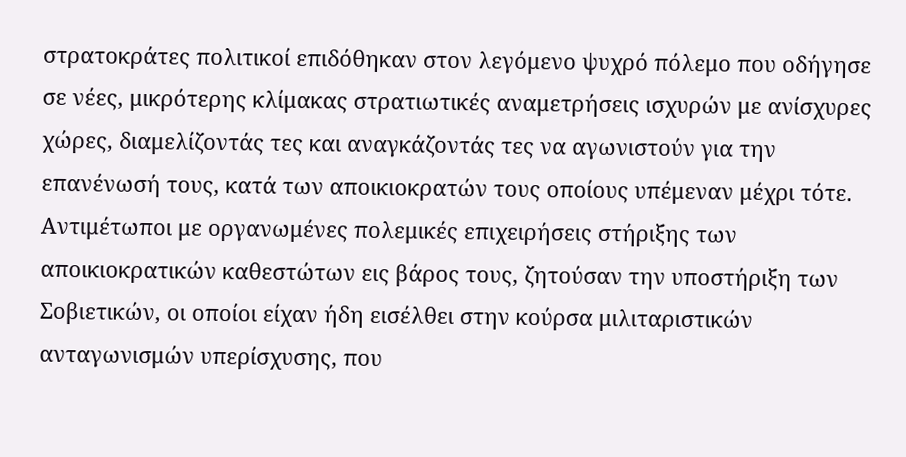στρατοκράτες πολιτικοί επιδόθηκαν στον λεγόμενο ψυχρό πόλεμο που οδήγησε σε νέες, μικρότερης κλίμακας στρατιωτικές αναμετρήσεις ισχυρών με ανίσχυρες χώρες, διαμελίζοντάς τες και αναγκάζοντάς τες να αγωνιστούν για την επανένωσή τους, κατά των αποικιοκρατών τους οποίους υπέμεναν μέχρι τότε.
Αντιμέτωποι με οργανωμένες πολεμικές επιχειρήσεις στήριξης των αποικιοκρατικών καθεστώτων εις βάρος τους, ζητούσαν την υποστήριξη των Σοβιετικών, οι οποίοι είχαν ήδη εισέλθει στην κούρσα μιλιταριστικών ανταγωνισμών υπερίσχυσης, που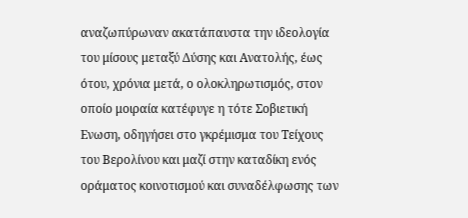αναζωπύρωναν ακατάπαυστα την ιδεολογία του μίσους μεταξύ Δύσης και Ανατολής, έως ότου, χρόνια μετά, ο ολοκληρωτισμός, στον οποίο μοιραία κατέφυγε η τότε Σοβιετική Ενωση, οδηγήσει στο γκρέμισμα του Τείχους του Βερολίνου και μαζί στην καταδίκη ενός οράματος κοινοτισμού και συναδέλφωσης των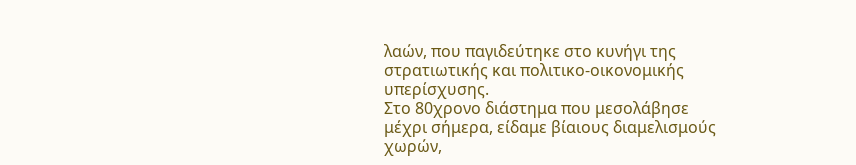λαών, που παγιδεύτηκε στο κυνήγι της στρατιωτικής και πολιτικο-οικονομικής υπερίσχυσης.
Στο 80χρονο διάστημα που μεσολάβησε μέχρι σήμερα, είδαμε βίαιους διαμελισμούς χωρών,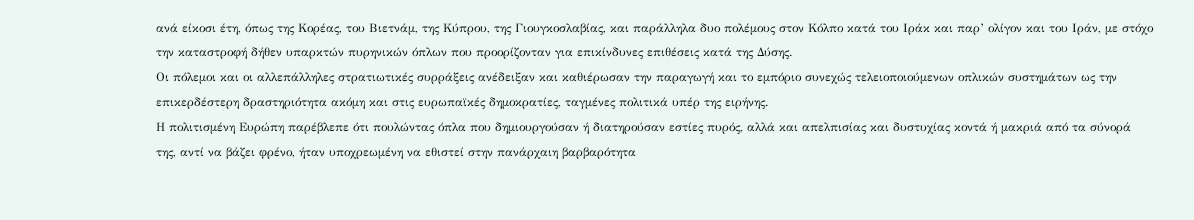ανά είκοσι έτη, όπως της Κορέας, του Βιετνάμ, της Κύπρου, της Γιουγκοσλαβίας, και παράλληλα δυο πολέμους στον Κόλπο κατά του Ιράκ και παρ’ ολίγον και του Ιράν, με στόχο την καταστροφή δήθεν υπαρκτών πυρηνικών όπλων που προορίζονταν για επικίνδυνες επιθέσεις κατά της Δύσης.
Οι πόλεμοι και οι αλλεπάλληλες στρατιωτικές συρράξεις ανέδειξαν και καθιέρωσαν την παραγωγή και το εμπόριο συνεχώς τελειοποιούμενων οπλικών συστημάτων ως την επικερδέστερη δραστηριότητα ακόμη και στις ευρωπαϊκές δημοκρατίες, ταγμένες πολιτικά υπέρ της ειρήνης.
Η πολιτισμένη Ευρώπη παρέβλεπε ότι πουλώντας όπλα που δημιουργούσαν ή διατηρούσαν εστίες πυρός, αλλά και απελπισίας και δυστυχίας κοντά ή μακριά από τα σύνορά της, αντί να βάζει φρένο, ήταν υποχρεωμένη να εθιστεί στην πανάρχαιη βαρβαρότητα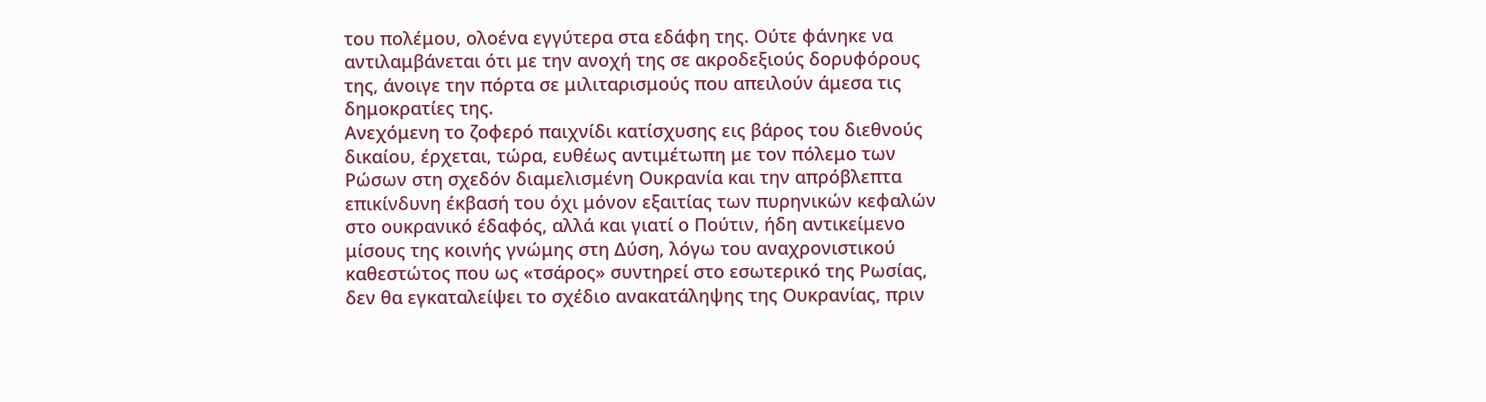του πολέμου, ολοένα εγγύτερα στα εδάφη της. Ούτε φάνηκε να αντιλαμβάνεται ότι με την ανοχή της σε ακροδεξιούς δορυφόρους της, άνοιγε την πόρτα σε μιλιταρισμούς που απειλούν άμεσα τις δημοκρατίες της.
Ανεχόμενη το ζοφερό παιχνίδι κατίσχυσης εις βάρος του διεθνούς δικαίου, έρχεται, τώρα, ευθέως αντιμέτωπη με τον πόλεμο των Ρώσων στη σχεδόν διαμελισμένη Ουκρανία και την απρόβλεπτα επικίνδυνη έκβασή του όχι μόνον εξαιτίας των πυρηνικών κεφαλών στο ουκρανικό έδαφός, αλλά και γιατί ο Πούτιν, ήδη αντικείμενο μίσους της κοινής γνώμης στη Δύση, λόγω του αναχρονιστικού καθεστώτος που ως «τσάρος» συντηρεί στο εσωτερικό της Ρωσίας, δεν θα εγκαταλείψει το σχέδιο ανακατάληψης της Ουκρανίας, πριν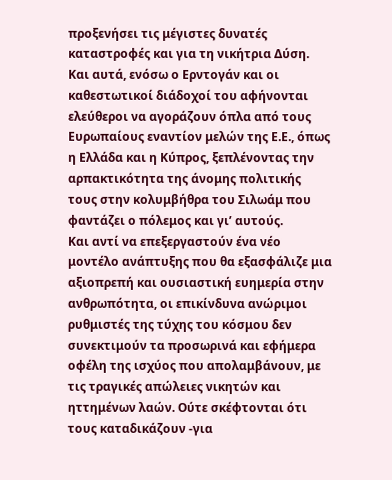προξενήσει τις μέγιστες δυνατές καταστροφές και για τη νικήτρια Δύση.
Και αυτά, ενόσω ο Ερντογάν και οι καθεστωτικοί διάδοχοί του αφήνονται ελεύθεροι να αγοράζουν όπλα από τους Ευρωπαίους εναντίον μελών της Ε.Ε., όπως η Ελλάδα και η Κύπρος, ξεπλένοντας την αρπακτικότητα της άνομης πολιτικής τους στην κολυμβήθρα του Σιλωάμ που φαντάζει ο πόλεμος και γι’ αυτούς.
Και αντί να επεξεργαστούν ένα νέο μοντέλο ανάπτυξης που θα εξασφάλιζε μια αξιοπρεπή και ουσιαστική ευημερία στην ανθρωπότητα, οι επικίνδυνα ανώριμοι ρυθμιστές της τύχης του κόσμου δεν συνεκτιμούν τα προσωρινά και εφήμερα οφέλη της ισχύος που απολαμβάνουν, με τις τραγικές απώλειες νικητών και ηττημένων λαών. Ούτε σκέφτονται ότι τους καταδικάζουν -για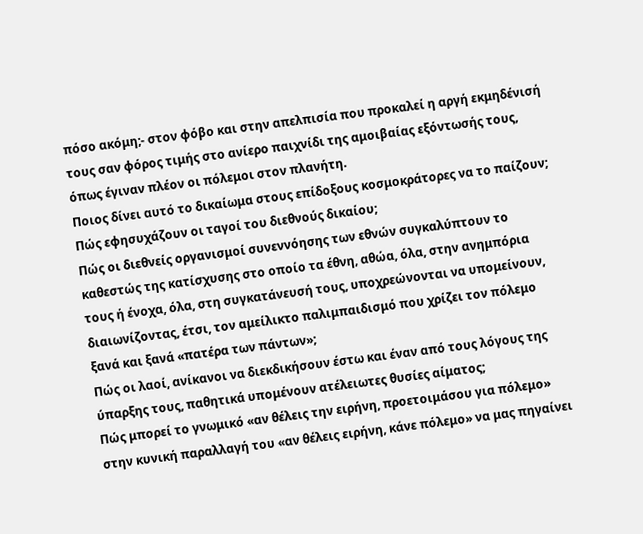πόσο ακόμη;- στον φόβο και στην απελπισία που προκαλεί η αργή εκμηδένισή τους σαν φόρος τιμής στο ανίερο παιχνίδι της αμοιβαίας εξόντωσής τους, όπως έγιναν πλέον οι πόλεμοι στον πλανήτη.
Ποιος δίνει αυτό το δικαίωμα στους επίδοξους κοσμοκράτορες να το παίζουν; Πώς εφησυχάζουν οι ταγοί του διεθνούς δικαίου;
Πώς oι διεθνείς οργανισμοί συνεννόησης των εθνών συγκαλύπτουν το καθεστώς της κατίσχυσης στο οποίο τα έθνη, αθώα, όλα, στην ανημπόρια τους ή ένοχα, όλα, στη συγκατάνευσή τους, υποχρεώνονται να υπομείνουν, διαιωνίζοντας, έτσι, τον αμείλικτο παλιμπαιδισμό που χρίζει τον πόλεμο ξανά και ξανά «πατέρα των πάντων»;
Πώς οι λαοί, ανίκανοι να διεκδικήσουν έστω και έναν από τους λόγους της ύπαρξης τους, παθητικά υπομένουν ατέλειωτες θυσίες αίματος;
Πώς μπορεί το γνωμικό «αν θέλεις την ειρήνη, προετοιμάσου για πόλεμο» στην κυνική παραλλαγή του «αν θέλεις ειρήνη, κάνε πόλεμο» να μας πηγαίνει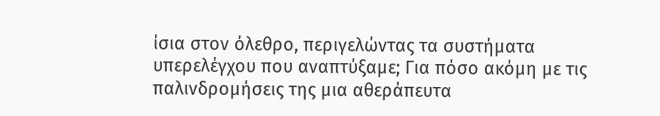ίσια στον όλεθρο, περιγελώντας τα συστήματα υπερελέγχου που αναπτύξαμε; Για πόσο ακόμη με τις παλινδρομήσεις της μια αθεράπευτα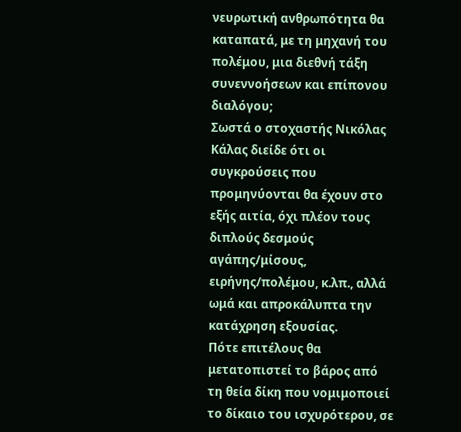νευρωτική ανθρωπότητα θα καταπατά, με τη μηχανή του πολέμου, μια διεθνή τάξη συνεννοήσεων και επίπονου διαλόγου;
Σωστά ο στοχαστής Νικόλας Κάλας διείδε ότι οι συγκρούσεις που προμηνύονται θα έχουν στο εξής αιτία, όχι πλέον τους διπλούς δεσμούς αγάπης/μίσους, ειρήνης/πολέμου, κ.λπ., αλλά ωμά και απροκάλυπτα την κατάχρηση εξουσίας.
Πότε επιτέλους θα μετατοπιστεί το βάρος από τη θεία δίκη που νομιμοποιεί το δίκαιο του ισχυρότερου, σε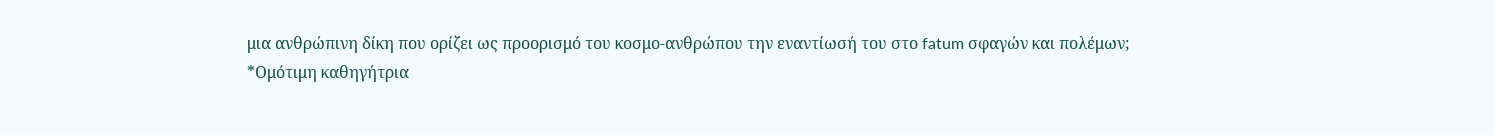μια ανθρώπινη δίκη που ορίζει ως προορισμό του κοσμο-ανθρώπου την εναντίωσή του στο fatum σφαγών και πολέμων;
*Ομότιμη καθηγήτρια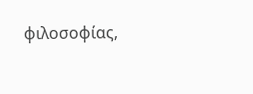φιλοσοφίας,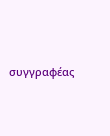συγγραφέας